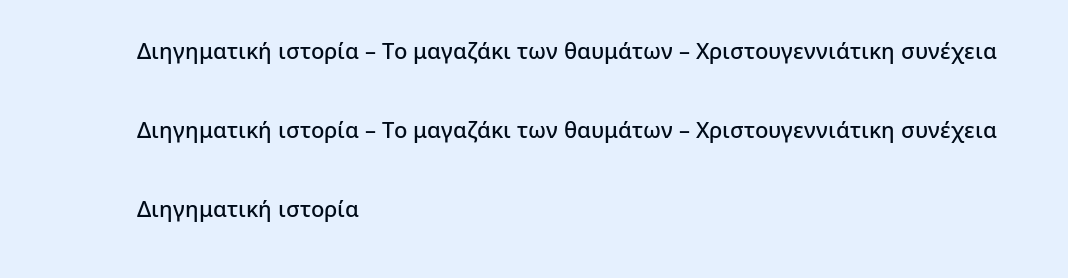Διηγηματική ιστορία – Το μαγαζάκι των θαυμάτων – Χριστουγεννιάτικη συνέχεια

Διηγηματική ιστορία – Το μαγαζάκι των θαυμάτων – Χριστουγεννιάτικη συνέχεια

Διηγηματική ιστορία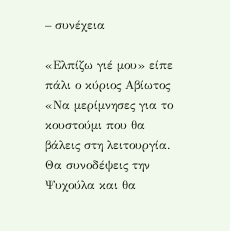– συνέχεια

«Ελπίζω γιέ μου» είπε πάλι ο κύριος Αβίωτος
«Να μερίμνησες για το κουστούμι που θα βάλεις στη λειτουργία. Θα συνοδέψεις την Ψυχούλα και θα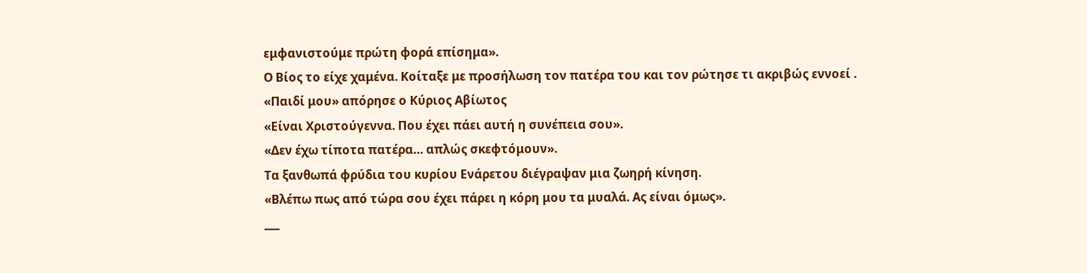εμφανιστούμε πρώτη φορά επίσημα».
Ο Βίος το είχε χαμένα. Κοίταξε με προσήλωση τον πατέρα του και τον ρώτησε τι ακριβώς εννοεί .
«Παιδί μου» απόρησε ο Κύριος Αβίωτος
«Είναι Χριστούγεννα. Που έχει πάει αυτή η συνέπεια σου».
«Δεν έχω τίποτα πατέρα… απλώς σκεφτόμουν».
Τα ξανθωπά φρύδια του κυρίου Ενάρετου διέγραψαν μια ζωηρή κίνηση.
«Βλέπω πως από τώρα σου έχει πάρει η κόρη μου τα μυαλά. Ας είναι όμως».
___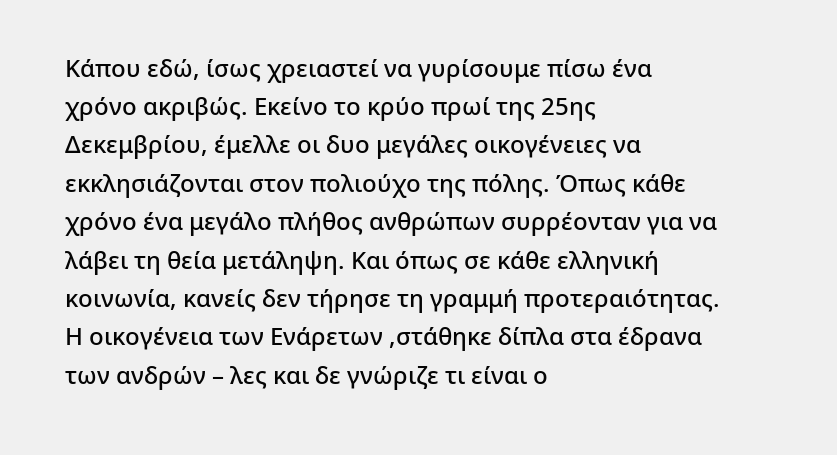Κάπου εδώ, ίσως χρειαστεί να γυρίσουμε πίσω ένα χρόνο ακριβώς. Εκείνο το κρύο πρωί της 25ης Δεκεμβρίου, έμελλε οι δυο μεγάλες οικογένειες να εκκλησιάζονται στον πολιούχο της πόλης. Όπως κάθε χρόνο ένα μεγάλο πλήθος ανθρώπων συρρέονταν για να λάβει τη θεία μετάληψη. Και όπως σε κάθε ελληνική κοινωνία, κανείς δεν τήρησε τη γραμμή προτεραιότητας. Η οικογένεια των Ενάρετων ,στάθηκε δίπλα στα έδρανα των ανδρών – λες και δε γνώριζε τι είναι ο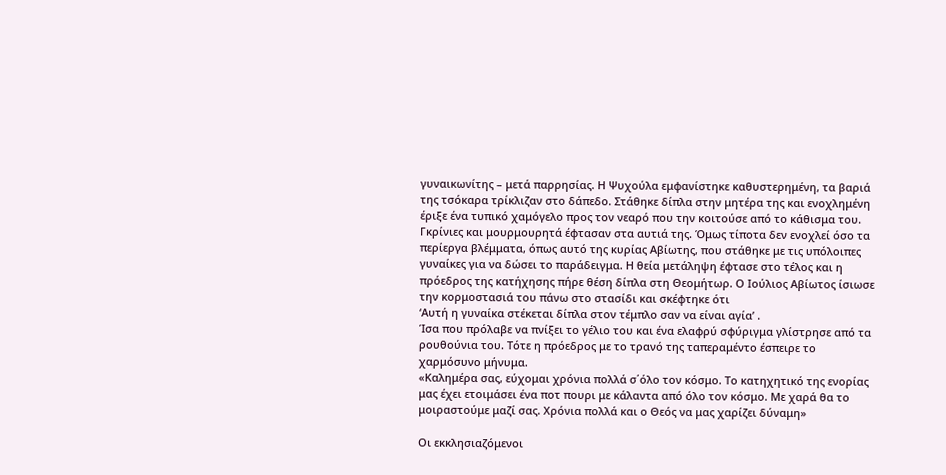γυναικωνίτης – μετά παρρησίας. Η Ψυχούλα εμφανίστηκε καθυστερημένη, τα βαριά της τσόκαρα τρίκλιζαν στο δάπεδο. Στάθηκε δίπλα στην μητέρα της και ενοχλημένη έριξε ένα τυπικό χαμόγελο προς τον νεαρό που την κοιτούσε από το κάθισμα του. Γκρίνιες και μουρμουρητά έφτασαν στα αυτιά της. Όμως τίποτα δεν ενοχλεί όσο τα περίεργα βλέμματα, όπως αυτό της κυρίας Αβίωτης, που στάθηκε με τις υπόλοιπες γυναίκες για να δώσει το παράδειγμα. Η θεία μετάληψη έφτασε στο τέλος και η πρόεδρος της κατήχησης πήρε θέση δίπλα στη Θεομήτωρ. Ο Ιούλιος Αβίωτος ίσιωσε την κορμοστασιά του πάνω στο στασίδι και σκέφτηκε ότι
‘Αυτή η γυναίκα στέκεται δίπλα στον τέμπλο σαν να είναι αγία’ .
Ίσα που πρόλαβε να πνίξει το γέλιο του και ένα ελαφρύ σφύριγμα γλίστρησε από τα ρουθούνια του. Τότε η πρόεδρος με το τρανό της ταπεραμέντο έσπειρε το χαρμόσυνο μήνυμα.
«Καλημέρα σας, εύχομαι χρόνια πολλά σ΄όλο τον κόσμο. Το κατηχητικό της ενορίας μας έχει ετοιμάσει ένα ποτ πουρι με κάλαντα από όλο τον κόσμο. Με χαρά θα το μοιραστούμε μαζί σας. Χρόνια πολλά και ο Θεός να μας χαρίζει δύναμη»

Οι εκκλησιαζόμενοι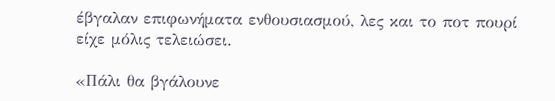έβγαλαν επιφωνήματα ενθουσιασμού, λες και το ποτ πουρί είχε μόλις τελειώσει.

«Πάλι θα βγάλουνε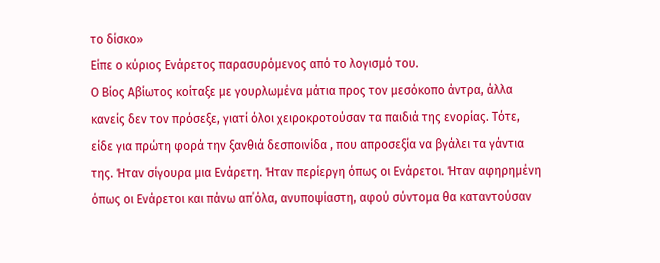το δίσκο»
Είπε ο κύριος Ενάρετος παρασυρόμενος από το λογισμό του.
Ο Βίος Αβίωτος κοίταξε με γουρλωμένα μάτια προς τον μεσόκοπο άντρα, άλλα κανείς δεν τον πρόσεξε, γιατί όλοι χειροκροτούσαν τα παιδιά της ενορίας. Τότε, είδε για πρώτη φορά την ξανθιά δεσποινίδα , που απροσεξία να βγάλει τα γάντια της. Ήταν σίγουρα μια Ενάρετη. Ήταν περίεργη όπως οι Ενάρετοι. Ήταν αφηρημένη όπως οι Ενάρετοι και πάνω απ΄όλα, ανυποψίαστη, αφού σύντομα θα καταντούσαν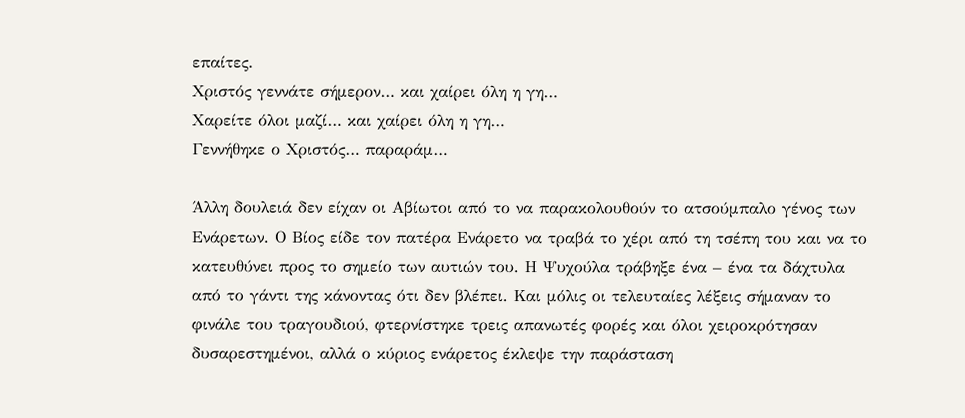επαίτες.
Χριστός γεννάτε σήμερον… και χαίρει όλη η γη…
Χαρείτε όλοι μαζί… και χαίρει όλη η γη…
Γεννήθηκε ο Χριστός… παραράμ…

Άλλη δουλειά δεν είχαν οι Αβίωτοι από το να παρακολουθούν το ατσούμπαλο γένος των Ενάρετων. Ο Βίος είδε τον πατέρα Ενάρετο να τραβά το χέρι από τη τσέπη του και να το κατευθύνει προς το σημείο των αυτιών του. Η Ψυχούλα τράβηξε ένα – ένα τα δάχτυλα από το γάντι της κάνοντας ότι δεν βλέπει. Και μόλις οι τελευταίες λέξεις σήμαναν το φινάλε του τραγουδιού, φτερνίστηκε τρεις απανωτές φορές και όλοι χειροκρότησαν δυσαρεστημένοι, αλλά ο κύριος ενάρετος έκλεψε την παράσταση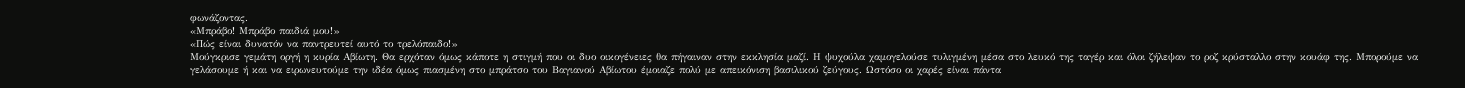φωνάζοντας.
«Μπράβο! Μπράβο παιδιά μου!»
«Πώς είναι δυνατόν να παντρευτεί αυτό το τρελόπαιδο!»
Μούγκρισε γεμάτη οργή η κυρία Αβίωτη. Θα ερχόταν όμως κάποτε η στιγμή που οι δυο οικογένειες θα πήγαιναν στην εκκλησία μαζί. Η ψυχούλα χαμογελούσε τυλιγμένη μέσα στο λευκό της ταγέρ και όλοι ζήλεψαν το ροζ κρύσταλλο στην κουάφ της. Μπορούμε να γελάσουμε ή και να ειρωνευτούμε την ιδέα όμως πιασμένη στο μπράτσο του Βαγιανού Αβίωτου έμοιαζε πολύ με απεικόνιση βασιλικού ζεύγους. Ωστόσο οι χαρές είναι πάντα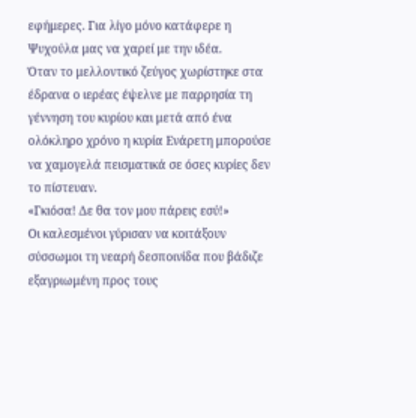εφήμερες. Για λίγο μόνο κατάφερε η Ψυχούλα μας να χαρεί με την ιδέα.
Όταν το μελλοντικό ζεύγος χωρίστηκε στα έδρανα ο ιερέας έψελνε με παρρησία τη γέννηση του κυρίου και μετά από ένα ολόκληρο χρόνο η κυρία Ενάρετη μπορούσε να χαμογελά πεισματικά σε όσες κυρίες δεν το πίστευαν.
«Γκιόσα! Δε θα τον μου πάρεις εσύ!»
Οι καλεσμένοι γύρισαν να κοιτάξουν σύσσωμοι τη νεαρή δεσποινίδα που βάδιζε εξαγριωμένη προς τους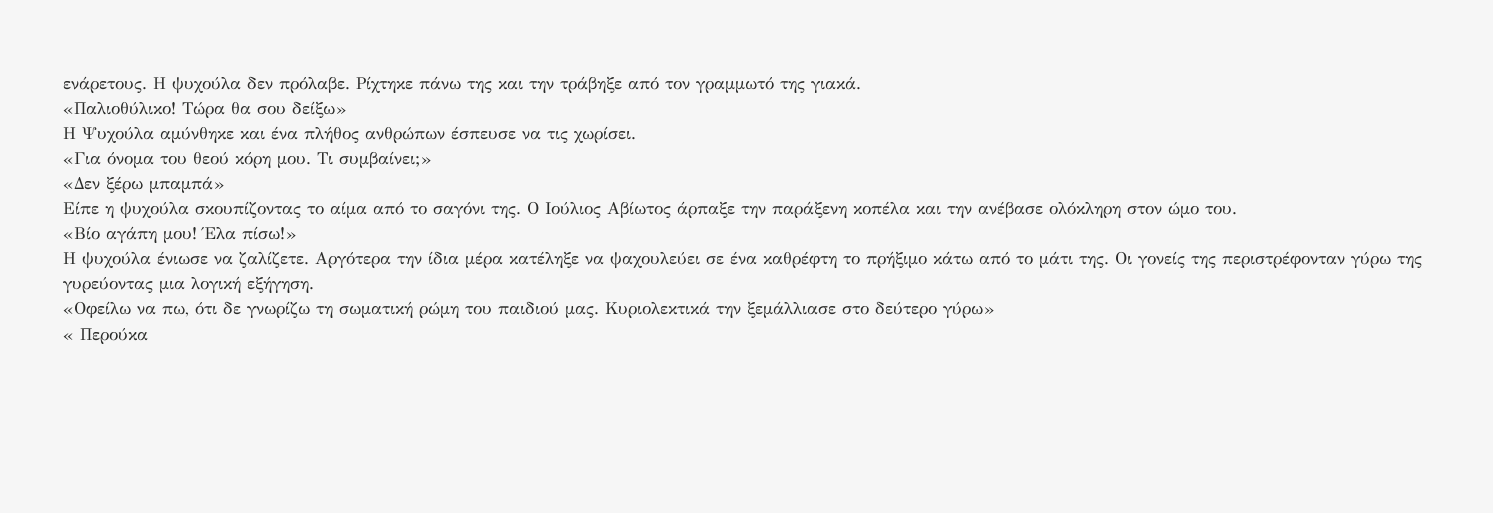ενάρετους. Η ψυχούλα δεν πρόλαβε. Ρίχτηκε πάνω της και την τράβηξε από τον γραμμωτό της γιακά.
«Παλιοθύλικο! Τώρα θα σου δείξω»
Η Ψυχούλα αμύνθηκε και ένα πλήθος ανθρώπων έσπευσε να τις χωρίσει.
«Για όνομα του θεού κόρη μου. Τι συμβαίνει;»
«Δεν ξέρω μπαμπά»
Είπε η ψυχούλα σκουπίζοντας το αίμα από το σαγόνι της. Ο Ιούλιος Αβίωτος άρπαξε την παράξενη κοπέλα και την ανέβασε ολόκληρη στον ώμο του.
«Βίο αγάπη μου! Έλα πίσω!»
Η ψυχούλα ένιωσε να ζαλίζετε. Αργότερα την ίδια μέρα κατέληξε να ψαχουλεύει σε ένα καθρέφτη το πρήξιμο κάτω από το μάτι της. Οι γονείς της περιστρέφονταν γύρω της γυρεύοντας μια λογική εξήγηση.
«Οφείλω να πω, ότι δε γνωρίζω τη σωματική ρώμη του παιδιού μας. Κυριολεκτικά την ξεμάλλιασε στο δεύτερο γύρω»
« Περούκα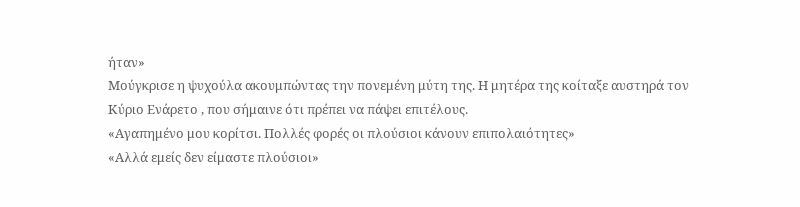ήταν»
Μούγκρισε η ψυχούλα ακουμπώντας την πονεμένη μύτη της. Η μητέρα της κοίταξε αυστηρά τον Κύριο Ενάρετο , που σήμαινε ότι πρέπει να πάψει επιτέλους.
«Αγαπημένο μου κορίτσι. Πολλές φορές οι πλούσιοι κάνουν επιπολαιότητες»
«Αλλά εμείς δεν είμαστε πλούσιοι»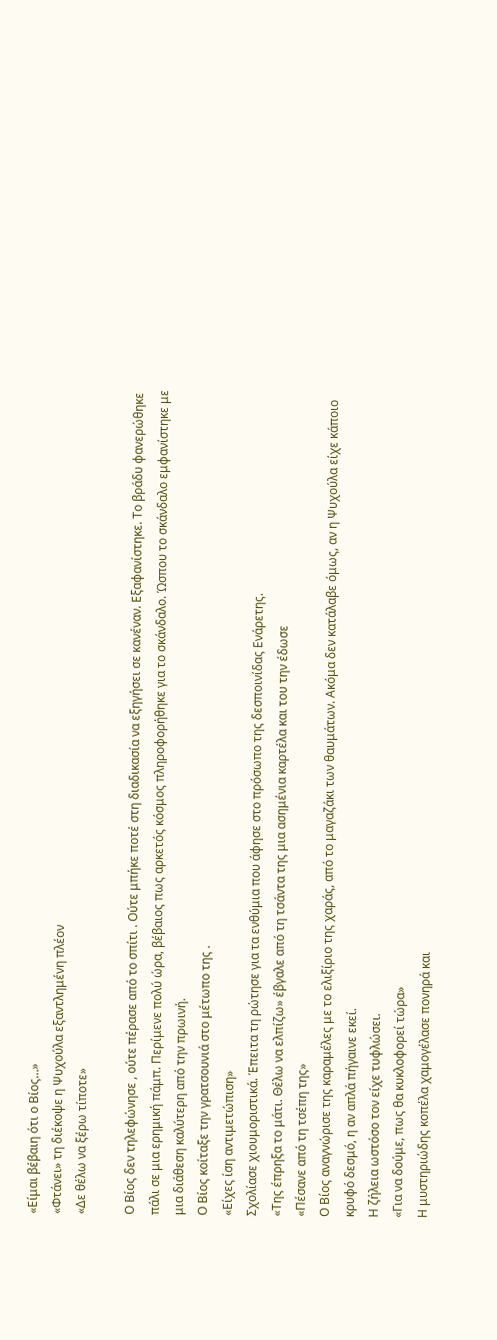«Είμαι βέβαιη ότι ο Βίος…»
«Φτάνει» τη διέκοψε η Ψυχούλα εξαντλημένη πλέον
«Δε θέλω να ξέρω τίποτε»

Ο Βίος δεν τηλεφώνησε , ούτε πέρασε από το σπίτι . Ούτε μπήκε ποτέ στη διαδικασία να εξηγήσει σε κανέναν. Εξαφανίστηκε. Το βράδυ φανερώθηκε πάλι σε μια ερημική πάμπ. Περίμενε πολύ ώρα, βέβαιος πως αρκετός κόσμος πληροφορήθηκε για το σκάνδαλο. Ώσπου το σκάνδαλο εμφανίστηκε με μια διάθεση καλύτερη από την πρωινή.
Ο Βίος κοίταξε την γρατσουνιά στο μέτωπο της .
«Είχες ίση αντιμετώπιση»
Σχολίασε χιουμοριστικά. Έπειτα τη ρώτησε για τα ενθύμια που άφησε στο πρόσωπο της δεσποινίδας Ενάρετης.
«Της έπρηξα το μάτι. Θέλω να ελπίζω» έβγαλε από τη τσάντα της μια ασημένια καρτέλα και του την έδωσε
«Πέσανε από τη τσέπη της»
Ο Βίος αναγνώρισε της καραμέλες με το ελιξίριο της χαράς, από το μαγαζάκι των θαυμάτων. Ακόμα δεν κατάλαβε όμως, αν η Ψυχούλα είχε κάποιο κρυφό δεσμό, η αν απλά πήγαινε εκεί.
Η ζήλεια ωστόσο τον είχε τυφλώσει.
«Για να δούμε, πως θα κυκλοφορεί τώρα»
Η μυστηριώδης κοπέλα χαμογέλασε πονηρά και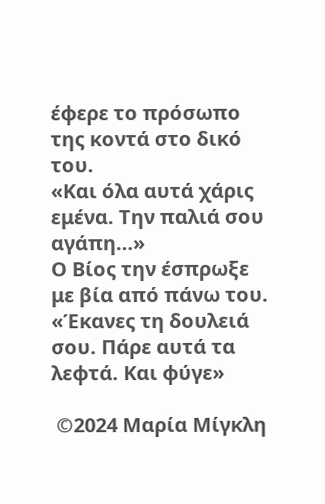έφερε το πρόσωπο της κοντά στο δικό του.
«Και όλα αυτά χάρις εμένα. Την παλιά σου αγάπη…»
Ο Βίος την έσπρωξε με βία από πάνω του.
«Έκανες τη δουλειά σου. Πάρε αυτά τα λεφτά. Και φύγε»

 ©2024 Μαρία Μίγκλη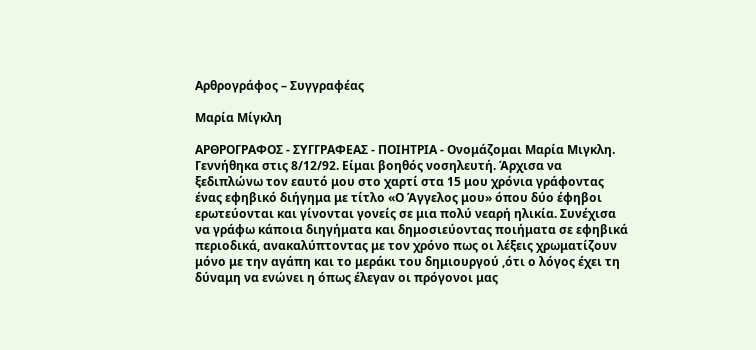Αρθρογράφος – Συγγραφέας

Μαρία Μίγκλη

ΑΡΘΡΟΓΡΑΦΟΣ - ΣΥΓΓΡΑΦΕΑΣ - ΠΟΙΗΤΡΙΑ - Ονομάζομαι Μαρία Μιγκλη. Γεννήθηκα στις 8/12/92. Είμαι βοηθός νοσηλευτή. Άρχισα να ξεδιπλώνω τον εαυτό μου στο χαρτί στα 15 μου χρόνια γράφοντας ένας εφηβικό διήγημα με τίτλο «Ο Άγγελος μου» όπου δύο έφηβοι ερωτεύονται και γίνονται γονείς σε μια πολύ νεαρή ηλικία. Συνέχισα να γράφω κάποια διηγήματα και δημοσιεύοντας ποιήματα σε εφηβικά περιοδικά, ανακαλύπτοντας με τον χρόνο πως οι λέξεις χρωματίζουν μόνο με την αγάπη και το μεράκι του δημιουργού ,ότι ο λόγος έχει τη δύναμη να ενώνει η όπως έλεγαν οι πρόγονοι μας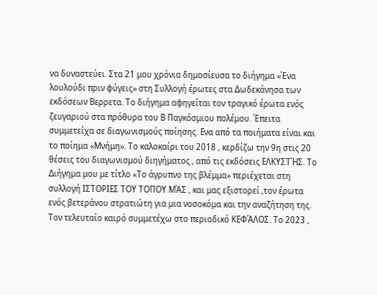να δυναστεύει. Στα 21 μου χρόνια δημοσίευσα το διήγημα «Ένα λουλούδι πριν φύγεις» στη Συλλογή έρωτες στα Δωδεκάνησα των εκδόσεων Βερρετα. Το διήγημα αφηγείται τον τραγικό έρωτα ενός ζευγαριού στα πρόθυρα του Β Παγκόσμιου πολέμου. Έπειτα συμμετείχα σε διαγωνισμούς ποίησης. Ενα από τα ποιήματα είναι και το ποίημα «Μνήμη». Το καλοκαίρι του 2018 , κερδίζω την 9η στις 20 θέσεις του διαγωνισμού διηγήματος , από τις εκδόσεις ΕΛΚΥΣΤΉΣ. Το Διήγημα μου με τίτλο «Το άγρυπνο της βλέμμα» περιέχεται στη συλλογή ΙΣΤΟΡΙΕΣ ΤΟΥ ΤΟΠΟΥ ΜΆΣ , και μας εξιστορεί ,τον έρωτα ενός βετεράνου στρατιώτη για μια νοσοκόμα και την αναζήτηση της. Τον τελευταίο καιρό συμμετέχω στο περιοδικό ΚΕΦΆΛΟΣ. Το 2023 ,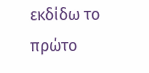εκδίδω το πρώτο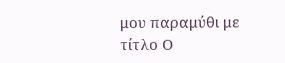μου παραμύθι με τίτλο Ο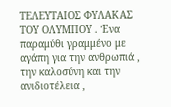ΤΕΛΕΥΤΑΙΟΣ ΦΥΛΑΚΑΣ ΤΟΥ ΟΛΥΜΠΟΥ . Ένα παραμύθι γραμμένο με αγάπη για την ανθρωπιά , την καλοσύνη και την ανιδιοτέλεια ,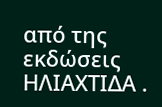από της εκδώσεις ΗΛΙΑΧΤΙΔΑ .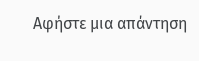Αφήστε μια απάντηση